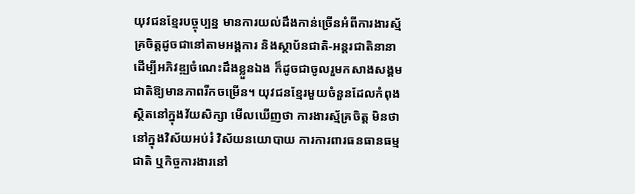យុវជនខ្មែរបច្ចុប្បន្ន មានការយល់ដឹងកាន់ច្រើនអំពីការងារស័្មគ្រចិត្តដូចជានៅតាមអង្គការ និងស្ថាប័នជាតិ-អន្តរជាតិនានា ដើម្បីអភិវឌ្ឍចំណេះដឹងខ្លួនឯង ក៏ដូចជាចូលរួមកសាងសង្គមជាតិឱ្យមានភាពរីកចម្រើន។ យុវជនខ្មែរមួយចំនួនដែលកំពុងស្ថិតនៅក្នុងវ័យសិក្សា មើលឃើញថា ការងារស្ម័គ្រចិត្ត មិនថានៅក្នុងវិស័យអប់រំ វិស័យនយោបាយ ការការពារធនធានធម្មជាតិ ឬកិច្ចការងារនៅ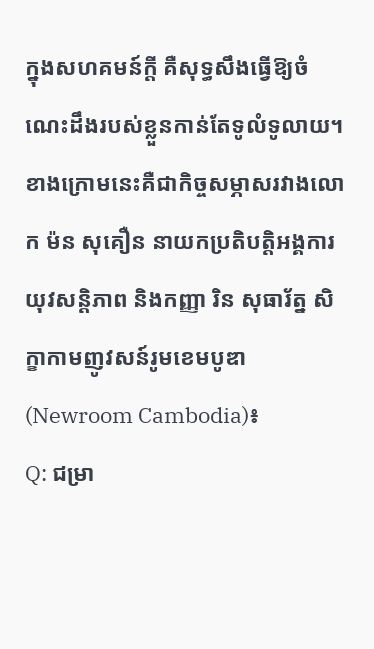ក្នុងសហគមន៍ក្តី គឺសុទ្ធសឹងធ្វើឱ្យចំណេះដឹងរបស់ខ្លួនកាន់តែទូលំទូលាយ។
ខាងក្រោមនេះគឺជាកិច្ចសម្ភាសរវាងលោក ម៉ន សុគឿន នាយកប្រតិបត្តិអង្គការយុវសន្តិភាព និងកញ្ញា រិន សុធារ័ត្ន សិក្ខាកាមញូវសន៍រូមខេមបូឌា (Newroom Cambodia)៖
Q: ជម្រា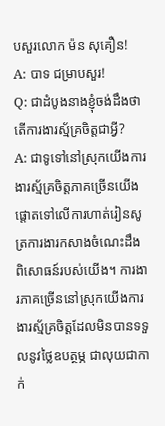បសួរលោក ម៉ន សុគឿន!
A: បាទ ជម្រាបសួរ!
Q: ជាដំបូងនាងខ្ញុំចង់ដឹងថា តើការងារស្ម័គ្រចិត្តជាអ្វី?
A: ជាទូទៅនៅស្រុកយើងការងារស្ម័គ្រចិត្តភាគច្រើនយើងផ្ដោតទៅលើការហាត់រៀនសូត្រការងារកសាងចំណេះដឹង ពិសោធន៍របស់យើង។ ការងារភាគច្រើននៅស្រុកយើងការងារស្ម័គ្រចិត្តដែលមិនបានទទួលនូវថ្លៃឧបត្ថម្ភ ជាលុយជាកាក់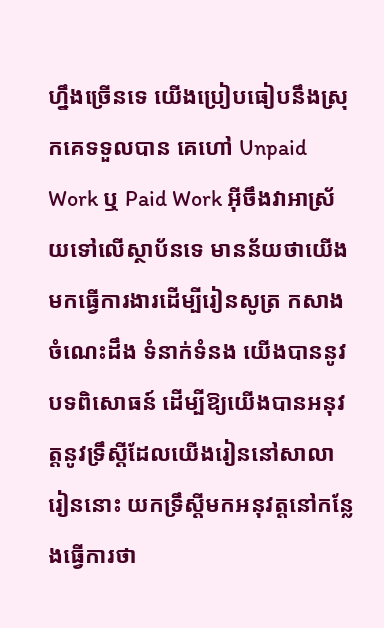ហ្នឹងច្រើនទេ យើងប្រៀបធៀបនឹងស្រុកគេទទួលបាន គេហៅ Unpaid Work ឬ Paid Work អ៊ីចឹងវាអាស្រ័យទៅលើស្ថាប័នទេ មានន័យថាយើងមកធ្វើការងារដើម្បីរៀនសូត្រ កសាងចំណេះដឹង ទំនាក់ទំនង យើងបាននូវបទពិសោធន៍ ដើម្បីឱ្យយើងបានអនុវត្តនូវទ្រឹស្ដីដែលយើងរៀននៅសាលារៀននោះ យកទ្រឹស្ដីមកអនុវត្តនៅកន្លែងធ្វើការថា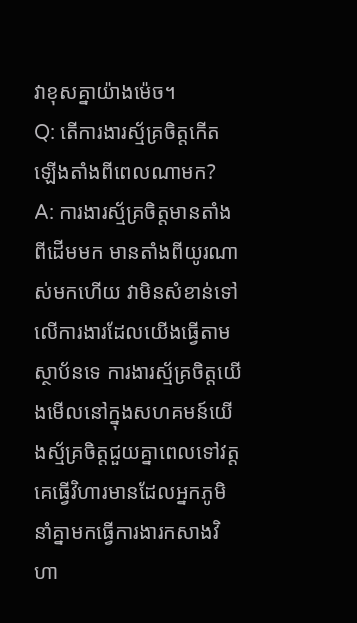វាខុសគ្នាយ៉ាងម៉េច។
Q: តើការងារស្ម័គ្រចិត្តកើតឡើងតាំងពីពេលណាមក?
A: ការងារស្ម័គ្រចិត្តមានតាំងពីដើមមក មានតាំងពីយូរណាស់មកហើយ វាមិនសំខាន់ទៅលើការងារដែលយើងធ្វើតាមស្ថាប័នទេ ការងារស្ម័គ្រចិត្តយើងមើលនៅក្នុងសហគមន៍យើងស្ម័គ្រចិត្តជួយគ្នាពេលទៅវត្តគេធ្វើវិហារមានដែលអ្នកភូមិនាំគ្នាមកធ្វើការងារកសាងវិហា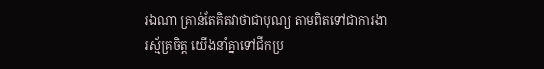រឯណា គ្រាន់តែគិតវាថាជាបុណ្យ តាមពិតទៅជាការងារស្ម័គ្រចិត្ត យើងនាំគ្នាទៅជីកប្រ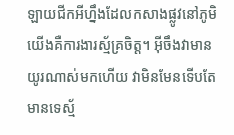ឡាយជីកអីហ្នឹងដែលកសាងផ្លូវនៅភូមិយើងគឺការងារស្ម័គ្រចិត្ត។ អ៊ីចឹងវាមានយូរណាស់មកហើយ វាមិនមែនទើបតែមានទេស្ម័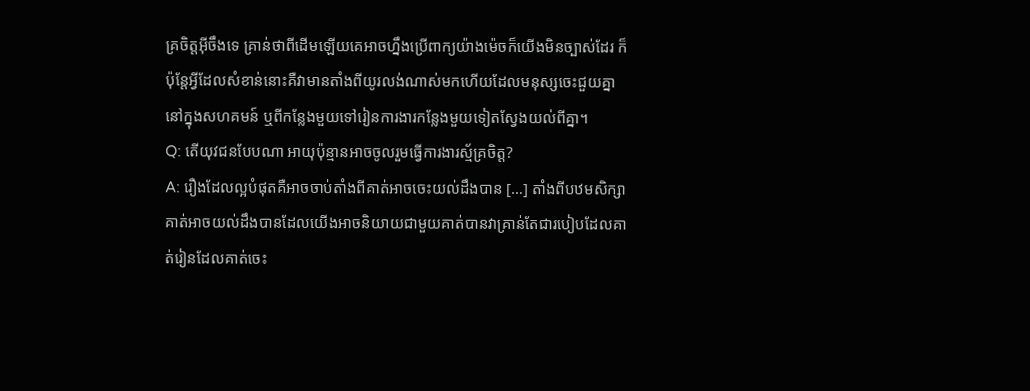គ្រចិត្តអ៊ីចឹងទេ គ្រាន់ថាពីដើមឡើយគេអាចហ្នឹងប្រើពាក្យយ៉ាងម៉េចក៏យើងមិនច្បាស់ដែរ ក៏ប៉ុន្តែអ្វីដែលសំខាន់នោះគឺវាមានតាំងពីយូរលង់ណាស់មកហើយដែលមនុស្សចេះជួយគ្នានៅក្នុងសហគមន៍ ឬពីកន្លែងមួយទៅរៀនការងារកន្លែងមួយទៀតស្វែងយល់ពីគ្នា។
Q: តើយុវជនបែបណា អាយុប៉ុន្មានអាចចូលរួមធ្វើការងារស្ម័គ្រចិត្ត?
A: រឿងដែលល្អបំផុតគឺអាចចាប់តាំងពីគាត់អាចចេះយល់ដឹងបាន […] តាំងពីបឋមសិក្សា គាត់អាចយល់ដឹងបានដែលយើងអាចនិយាយជាមួយគាត់បានវាគ្រាន់តែជារបៀបដែលគាត់រៀនដែលគាត់ចេះ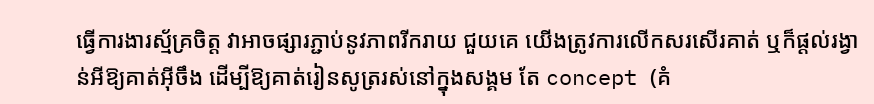ធ្វើការងារស្ម័គ្រចិត្ត វាអាចផ្សារភ្ជាប់នូវភាពរីករាយ ជួយគេ យើងត្រូវការលើកសរសើរគាត់ ឬក៏ផ្ដល់រង្វាន់អីឱ្យគាត់អ៊ីចឹង ដើម្បីឱ្យគាត់រៀនសូត្ររស់នៅក្នុងសង្គម តែ concept (គំ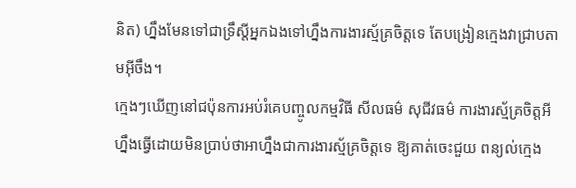និត) ហ្នឹងមែនទៅជាទ្រឹស្តីអ្នកឯងទៅហ្នឹងការងារស្ម័គ្រចិត្តទេ តែបង្រៀនក្មេងវាជ្រាបតាមអ៊ីចឹង។
ក្មេងៗឃើញនៅជប៉ុនការអប់រំគេបញ្ចូលកម្មវិធី សីលធម៌ សុជីវធម៌ ការងារស្ម័គ្រចិត្តអីហ្នឹងធ្វើដោយមិនប្រាប់ថាអាហ្នឹងជាការងារស្ម័គ្រចិត្តទេ ឱ្យគាត់ចេះជួយ ពន្យល់ក្មេង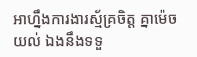អាហ្នឹងការងារស្ម័គ្រចិត្ត គ្នាម៉េចយល់ ឯងនឹងទទួ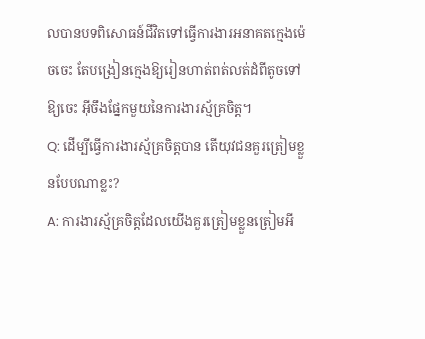លបានបទពិសោធន៍ជីវិតទៅធ្វើការងារអនាគតក្មេងម៉េចចេះ តែបង្រៀនក្មេងឱ្យរៀនហាត់ពត់លត់ដំពីតូចទៅឱ្យចេះ អ៊ីចឹងផ្នែកមួយនៃការងារស្ម័គ្រចិត្ត។
Q: ដើម្បីធ្វើការងារស្ម័គ្រចិត្តបាន តើយុវជនគួរត្រៀមខ្លួនបែបណាខ្លះ?
A: ការងារស្ម័គ្រចិត្តដែលយើងគួរត្រៀមខ្លួនត្រៀមអី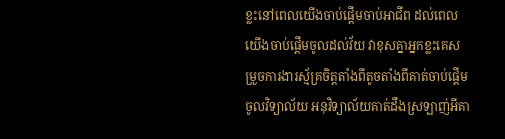ខ្លះនៅពេលយើងចាប់ផ្ដើមចាប់អាជីព ដល់ពេលយើងចាប់ផ្ដើមចូលដល់វ័យ វាខុសគ្នាអ្នកខ្លះគេសម្រួចការងារស្ម័គ្រចិត្តតាំងពីតូចតាំងពីគាត់ចាប់ផ្ដើមចូលវិទ្យាល័យ អនុវិទ្យាល័យគាត់ដឹងស្រឡាញ់អីគា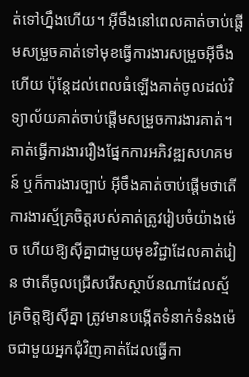ត់ទៅហ្នឹងហើយ។ អ៊ីចឹងនៅពេលគាត់ចាប់ផ្ដើមសម្រួចគាត់ទៅមុខធ្វើការងារសម្រួចអ៊ីចឹងហើយ ប៉ុន្ដែដល់ពេលធំឡើងគាត់ចូលដល់វិទ្យាល័យគាត់ចាប់ផ្ដើមសម្រួចការងារគាត់។ គាត់ធ្វើការងាររឿងផ្នែកការអភិវឌ្ឍសហគមន៍ ឬក៏ការងារច្បាប់ អ៊ីចឹងគាត់ចាប់ផ្ដើមថាតើការងារស្ម័គ្រចិត្តរបស់គាត់ត្រូវរៀបចំយ៉ាងម៉េច ហើយឱ្យស៊ីគ្នាជាមួយមុខវិជ្ជាដែលគាត់រៀន ថាតើចូលជ្រើសរើសស្ថាប័នណាដែលស្ម័គ្រចិត្តឱ្យស៊ីគ្នា ត្រូវមានបង្កើតទំនាក់ទំនងម៉េចជាមួយអ្នកជុំវិញគាត់ដែលធ្វើកា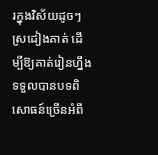រក្នុងវិស័យដូចៗស្រដៀងគាត់ ដើម្បីឱ្យគាត់រៀនហ្នឹងទទួលបានបទពិសោធន៍ច្រើនអំពី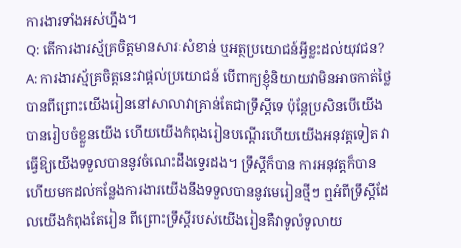ការងារទាំងអស់ហ្នឹង។
Q: តើការងារស្ម័គ្រចិត្តមានសារៈសំខាន់ ឬអត្ថប្រយោជន៍អ្វីខ្លះដល់យុវជន?
A: ការងារស្ម័គ្រចិត្តនេះវាផ្ដល់ប្រយោជន៍ បើពាក្យខ្ញុំនិយាយវាមិនអាចកាត់ថ្លៃបានពីព្រោះយើងរៀននៅសាលាវាគ្រាន់តែជាទ្រឹស្ដីទេ ប៉ុន្តែប្រសិនបើយើងបានរៀបចំខ្លួនយើង ហើយយើងកំពុងរៀនបណ្ដើរហើយយើងអនុវត្តទៀត វាធ្វើឱ្យយើងទទួលបាននូវចំណេះដឹងទ្វេរដង។ ទ្រឹស្ដីក៏បាន ការអនុវត្តក៏បាន ហើយមកដល់កន្លែងការងារយើងនឹងទទួលបាននូវមេរៀនថ្មីៗ ឮអំពីទ្រឹស្ដីដែលយើងកំពុងតែរៀន ពីព្រោះទ្រឹស្ដីរបស់យើងរៀនគឺវាទូលំទូលាយ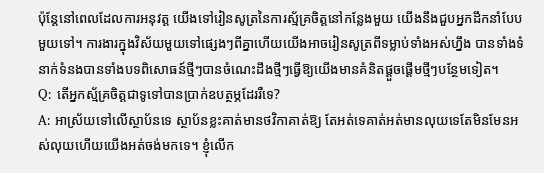ប៉ុន្តែនៅពេលដែលការអនុវត្ត យើងទៅរៀនសូត្រនៃការស្ម័គ្រចិត្តនៅកន្លែងមួយ យើងនឹងជួបអ្នកដឹកនាំបែបមួយទៅ។ ការងារក្នុងវិស័យមួយទៅផ្សេងៗពីគ្នាហើយយើងអាចរៀនសូត្រពីទម្លាប់ទាំងអស់ហ្នឹង បានទាំងទំនាក់ទំនងបានទាំងបទពិសោធន៍ថ្មីៗបានចំណេះដឹងថ្មីៗធ្វើឱ្យយើងមានគំនិតផ្ដួចផ្ដើមថ្មីៗបន្ថែមទៀត។
Q: តើអ្នកស្ម័គ្រចិត្តជាទូទៅបានប្រាក់ឧបត្ថម្ភដែររឺទេ?
A: អាស្រ័យទៅលើស្ថាប័នទេ ស្ថាប័នខ្លះគាត់មានថវិកាគាត់ឱ្យ តែអត់ទេគាត់អត់មានលុយទេតែមិនមែនអស់លុយហើយយើងអត់ចង់មកទេ។ ខ្ញុំលើក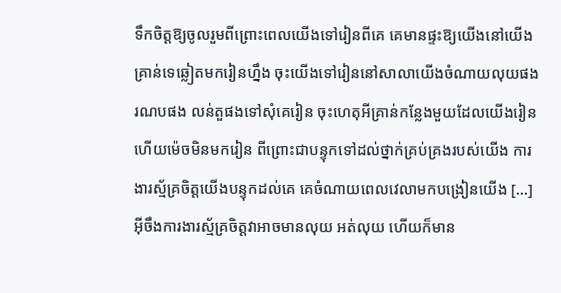ទឹកចិត្តឱ្យចូលរួមពីព្រោះពេលយើងទៅរៀនពីគេ គេមានផ្ទះឱ្យយើងនៅយើងគ្រាន់ទេឆ្លៀតមករៀនហ្នឹង ចុះយើងទៅរៀននៅសាលាយើងចំណាយលុយផង រណបផង លន់តួផងទៅសុំគេរៀន ចុះហេតុអីគ្រាន់កន្លែងមួយដែលយើងរៀនហើយម៉េចមិនមករៀន ពីព្រោះជាបន្ទុកទៅដល់ថ្នាក់គ្រប់គ្រងរបស់យើង ការងារស្ម័គ្រចិត្តយើងបន្ទុកដល់គេ គេចំណាយពេលវេលាមកបង្រៀនយើង […] អ៊ីចឹងការងារស្ម័គ្រចិត្តវាអាចមានលុយ អត់លុយ ហើយក៏មាន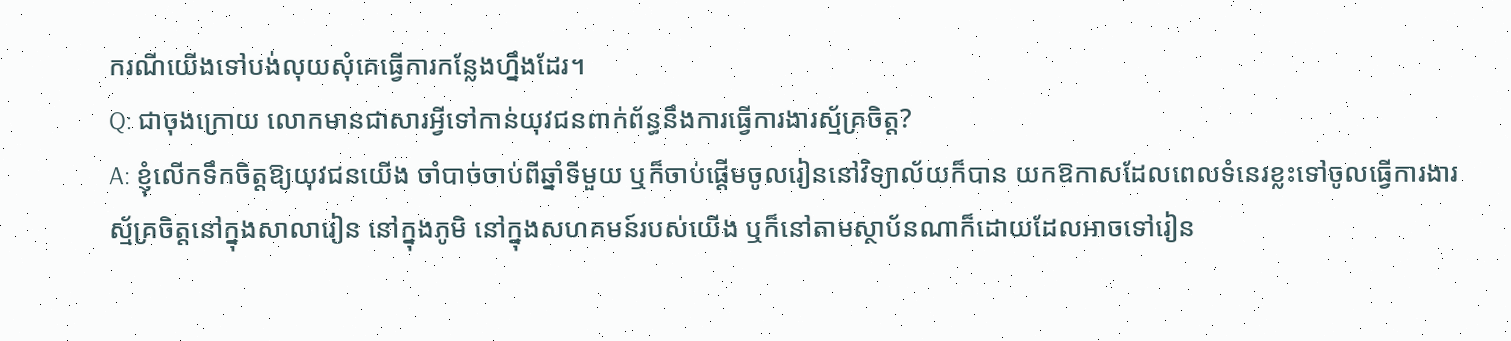ករណីយើងទៅបង់លុយសុំគេធ្វើការកន្លែងហ្នឹងដែរ។
Q: ជាចុងក្រោយ លោកមានជាសារអ្វីទៅកាន់យុវជនពាក់ព័ន្ធនឹងការធ្វើការងារស្ម័គ្រចិត្ត?
A: ខ្ញុំលើកទឹកចិត្តឱ្យយុវជនយើង ចាំបាច់ចាប់ពីឆ្នាំទីមួយ ឬក៏ចាប់ផ្ដើមចូលរៀននៅវិទ្យាល័យក៏បាន យកឱកាសដែលពេលទំនេរខ្លះទៅចូលធ្វើការងារស្ម័គ្រចិត្តនៅក្នុងសាលារៀន នៅក្នុងភូមិ នៅក្នុងសហគមន៍របស់យើង ឬក៏នៅតាមស្ថាប័នណាក៏ដោយដែលអាចទៅរៀន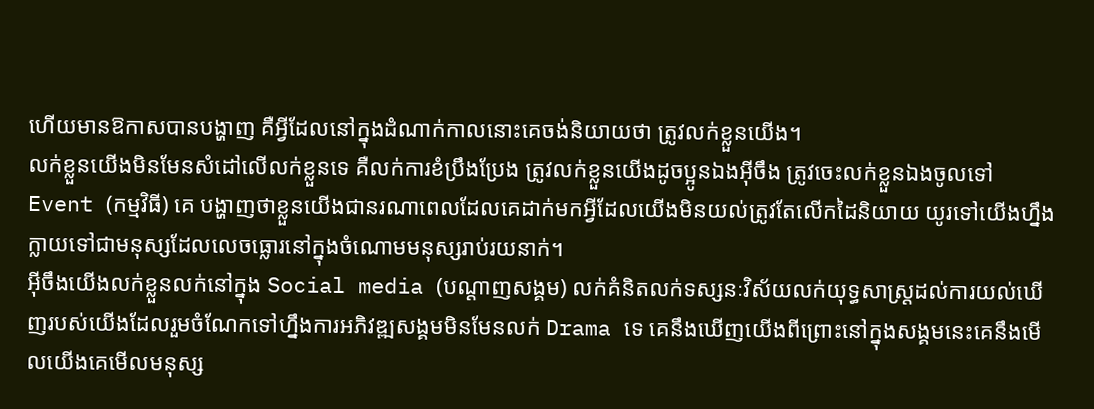ហើយមានឱកាសបានបង្ហាញ គឺអ្វីដែលនៅក្នុងដំណាក់កាលនោះគេចង់និយាយថា ត្រូវលក់ខ្លួនយើង។
លក់ខ្លួនយើងមិនមែនសំដៅលើលក់ខ្លួនទេ គឺលក់ការខំប្រឹងប្រែង ត្រូវលក់ខ្លួនយើងដូចប្អូនឯងអ៊ីចឹង ត្រូវចេះលក់ខ្លួនឯងចូលទៅ Event (កម្មវិធី) គេ បង្ហាញថាខ្លួនយើងជានរណាពេលដែលគេដាក់មកអ្វីដែលយើងមិនយល់ត្រូវតែលើកដៃនិយាយ យូរទៅយើងហ្នឹងក្លាយទៅជាមនុស្សដែលលេចធ្លោរនៅក្នុងចំណោមមនុស្សរាប់រយនាក់។
អ៊ីចឹងយើងលក់ខ្លួនលក់នៅក្នុង Social media (បណ្ដាញសង្គម) លក់គំនិតលក់ទស្សនៈវិស័យលក់យុទ្ធសាស្រ្តដល់ការយល់ឃើញរបស់យើងដែលរួមចំណែកទៅហ្នឹងការអភិវឌ្ឍសង្គមមិនមែនលក់ Drama ទេ គេនឹងឃើញយើងពីព្រោះនៅក្នុងសង្គមនេះគេនឹងមើលយើងគេមើលមនុស្ស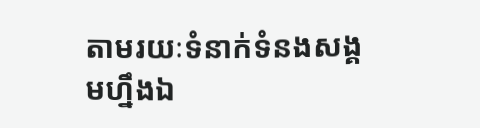តាមរយៈទំនាក់ទំនងសង្គមហ្នឹងឯ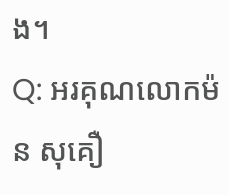ង។
Q: អរគុណលោកម៉ន សុគឿ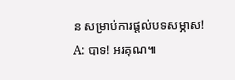ន សម្រាប់ការផ្តល់បទសម្ភាស!
A: បាទ! អរគុណ៕